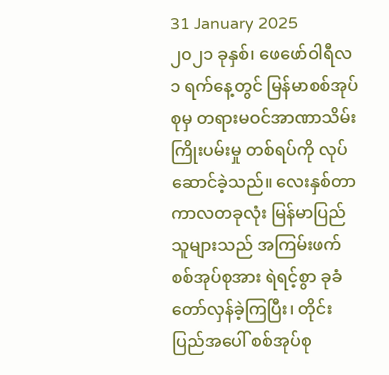31 January 2025
၂၀၂၁ ခုနှစ်၊ ဖေဖော်ဝါရီလ ၁ ရက်နေ့တွင် မြန်မာစစ်အုပ်စုမှ တရားမဝင်အာဏာသိမ်းကြိုးပမ်းမှု တစ်ရပ်ကို လုပ်ဆောင်ခဲ့သည်။ လေးနှစ်တာကာလတခုလုံး မြန်မာပြည်သူများသည် အကြမ်းဖက် စစ်အုပ်စုအား ရဲရင့်စွာ ခုခံတော်လှန်ခဲ့ကြပြီး၊ တိုင်းပြည်အပေါ် စစ်အုပ်စု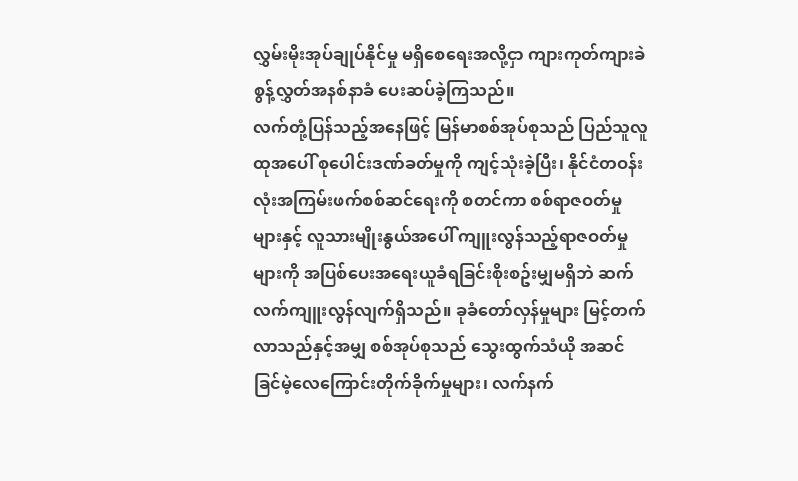လွှမ်းမိုးအုပ်ချုပ်နိုင်မှု မရှိစေရေးအလို့ငှာ ကျားကုတ်ကျားခဲ စွန့်လွှတ်အနစ်နာခံ ပေးဆပ်ခဲ့ကြသည်။
လက်တုံ့ပြန်သည့်အနေဖြင့် မြန်မာစစ်အုပ်စုသည် ပြည်သူလူထုအပေါ် စုပေါင်းဒဏ်ခတ်မှုကို ကျင့်သုံးခဲ့ပြီး၊ နိုင်ငံတဝန်းလုံးအကြမ်းဖက်စစ်ဆင်ရေးကို စတင်ကာ စစ်ရာဇဝတ်မှုများနှင့် လူသားမျိုးနွယ်အပေါ် ကျူးလွန်သည့်ရာဇဝတ်မှုများကို အပြစ်ပေးအရေးယူခံရခြင်းစိုးစဥ်းမျှမရှိဘဲ ဆက်လက်ကျူးလွန်လျက်ရှိသည်။ ခုခံတော်လှန်မှုများ မြင့်တက်လာသည်နှင့်အမျှ စစ်အုပ်စုသည် သွေးထွက်သံယို အဆင်ခြင်မဲ့လေကြောင်းတိုက်ခိုက်မှုများ၊ လက်နက်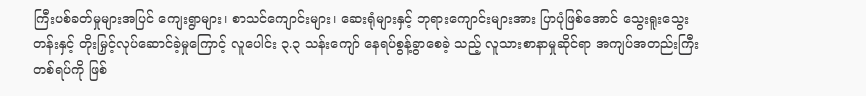ကြီးပစ်ခတ်မှုများအပြင် ကျေးရွာများ၊ စာသင်ကျောင်းများ၊ ဆေးရုံများနှင့် ဘုရားကျောင်းများအား ပြာပုံဖြစ်အောင် သွေးရူးသွေးတန်းနှင့် တိုးမြှင့်လုပ်ဆောင်ခဲ့မှုကြောင့် လူပေါင်း ၃.၃ သန်းကျော် နေရပ်စွန့်ခွာစေခဲ့ သည့် လူသားစာနာမှုဆိုင်ရာ အကျပ်အတည်းကြီးတစ်ရပ်ကို ဖြစ်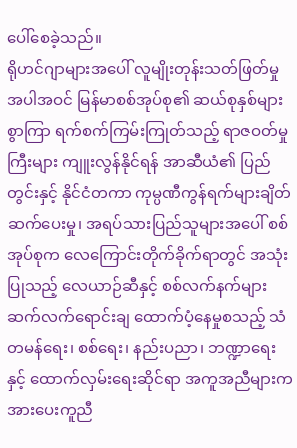ပေါ်စေခဲ့သည်။
ရိုဟင်ဂျာများအပေါ် လူမျိုးတုန်းသတ်ဖြတ်မှုအပါအဝင် မြန်မာစစ်အုပ်စု၏ ဆယ်စုနှစ်များစွာကြာ ရက်စက်ကြမ်းကြုတ်သည့် ရာဇဝတ်မှုကြီးများ ကျူးလွန်နိုင်ရန် အာဆီယံ၏ ပြည်တွင်းနှင့် နိုင်ငံတကာ ကုမ္ပဏီကွန်ရက်များချိတ်ဆက်ပေးမှု၊ အရပ်သားပြည်သူများအပေါ် စစ်အုပ်စုက လေကြောင်းတိုက်ခိုက်ရာတွင် အသုံးပြုသည့် လေယာဉ်ဆီနှင့် စစ်လက်နက်များ ဆက်လက်ရောင်းချ ထောက်ပံ့နေမှုစသည့် သံတမန်ရေး၊ စစ်ရေး၊ နည်းပညာ၊ ဘဏ္ဍာရေးနှင့် ထောက်လှမ်းရေးဆိုင်ရာ အကူအညီများက အားပေးကူညီ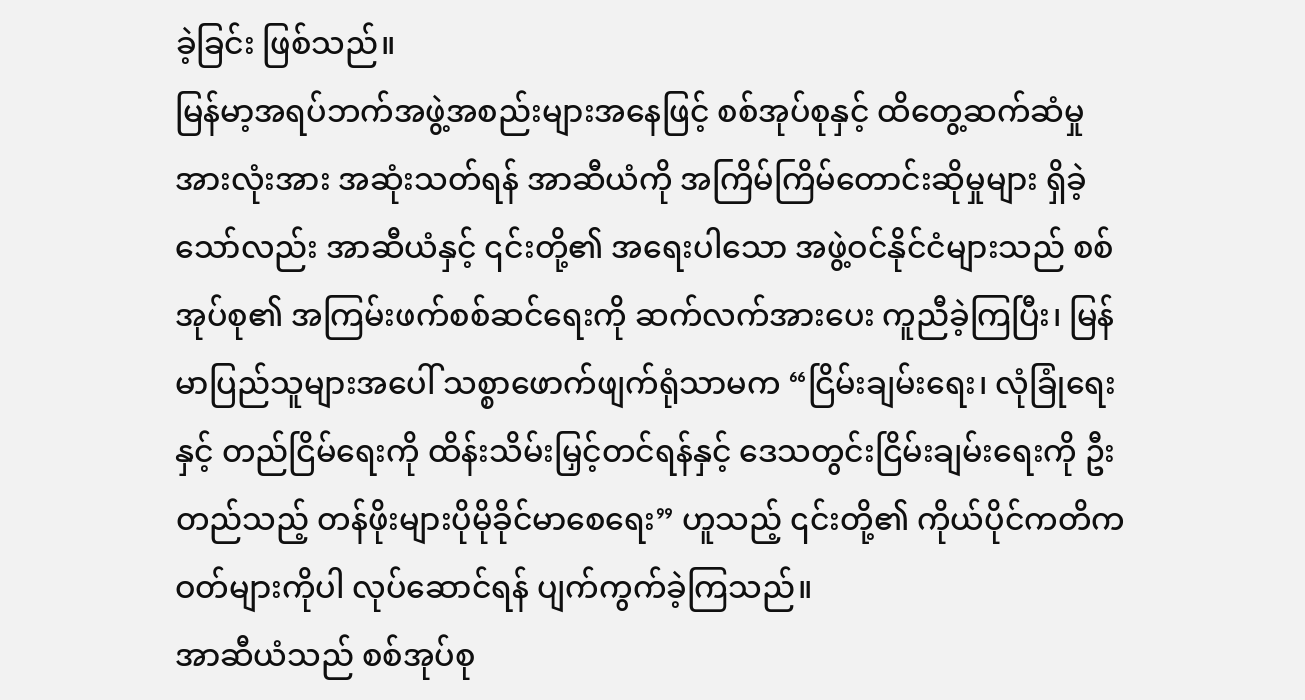ခဲ့ခြင်း ဖြစ်သည်။
မြန်မာ့အရပ်ဘက်အဖွဲ့အစည်းများအနေဖြင့် စစ်အုပ်စုနှင့် ထိတွေ့ဆက်ဆံမှုအားလုံးအား အဆုံးသတ်ရန် အာဆီယံကို အကြိမ်ကြိမ်တောင်းဆိုမှုများ ရှိခဲ့သော်လည်း အာဆီယံနှင့် ၎င်းတို့၏ အရေးပါသော အဖွဲ့ဝင်နိုင်ငံများသည် စစ်အုပ်စု၏ အကြမ်းဖက်စစ်ဆင်ရေးကို ဆက်လက်အားပေး ကူညီခဲ့ကြပြီး၊ မြန်မာပြည်သူများအပေါ် သစ္စာဖောက်ဖျက်ရုံသာမက “ငြိမ်းချမ်းရေး၊ လုံခြုံရေးနှင့် တည်ငြိမ်ရေးကို ထိန်းသိမ်းမြှင့်တင်ရန်နှင့် ဒေသတွင်းငြိမ်းချမ်းရေးကို ဦးတည်သည့် တန်ဖိုးများပိုမိုခိုင်မာစေရေး” ဟူသည့် ၎င်းတို့၏ ကိုယ်ပိုင်ကတိကဝတ်များကိုပါ လုပ်ဆောင်ရန် ပျက်ကွက်ခဲ့ကြသည်။
အာဆီယံသည် စစ်အုပ်စု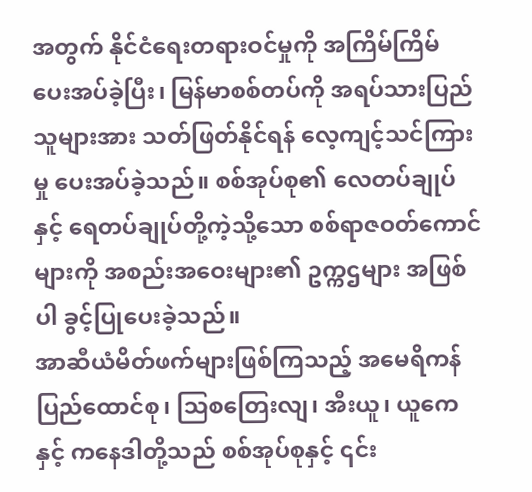အတွက် နိုင်ငံရေးတရားဝင်မှုကို အကြိမ်ကြိမ် ပေးအပ်ခဲ့ပြီး၊ မြန်မာစစ်တပ်ကို အရပ်သားပြည်သူများအား သတ်ဖြတ်နိုင်ရန် လေ့ကျင့်သင်ကြားမှု ပေးအပ်ခဲ့သည်။ စစ်အုပ်စု၏ လေတပ်ချုပ်နှင့် ရေတပ်ချုပ်တို့ကဲ့သို့သော စစ်ရာဇဝတ်ကောင်များကို အစည်းအဝေးများ၏ ဥက္ကဌများ အဖြစ်ပါ ခွင့်ပြုပေးခဲ့သည်။
အာဆီယံမိတ်ဖက်များဖြစ်ကြသည့် အမေရိကန်ပြည်ထောင်စု၊ ဩစတြေးလျ၊ အီးယူ၊ ယူကေနှင့် ကနေဒါတို့သည် စစ်အုပ်စုနှင့် ၎င်း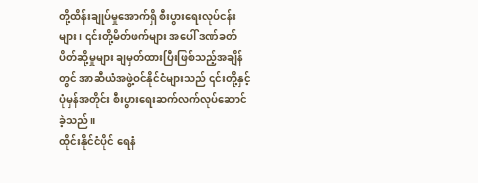တို့ထိန်းချုပ်မှုအောက်ရှိ စီးပွားရေးလုပ်ငန်းများ၊ ၎င်းတို့မိတ်ဖက်များ အပေါ် ဒဏ်ခတ်ပိတ်ဆို့မှုများ ချမှတ်ထားပြီးဖြစ်သည့်အချိန်တွင် အာဆီယံအဖွဲ့ဝင်နိုင်ငံများသည် ၎င်းတို့နှင့် ပုံမှန်အတိုင်း စီးပွားရေးဆက်လက်လုပ်ဆောင်ခဲ့သည်။
ထိုင်းနိုင်ငံပိုင် ရေနံ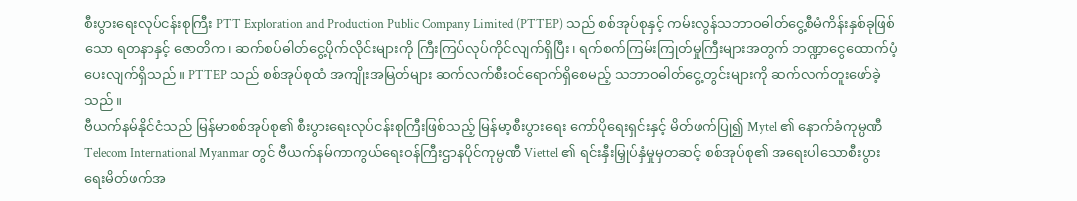စီးပွားရေးလုပ်ငန်းစုကြီး PTT Exploration and Production Public Company Limited (PTTEP) သည် စစ်အုပ်စုနှင့် ကမ်းလွန်သဘာဝဓါတ်ငွေ့စီမံကိန်းနှစ်ခုဖြစ်သော ရတနာနှင့် ဇောတိက၊ ဆက်စပ်ဓါတ်ငွေ့ပိုက်လိုင်းများကို ကြီးကြပ်လုပ်ကိုင်လျက်ရှိပြီး၊ ရက်စက်ကြမ်းကြုတ်မှုကြီးများအတွက် ဘဏ္ဍာငွေထောက်ပံ့ပေးလျက်ရှိသည်။ PTTEP သည် စစ်အုပ်စုထံ အကျိုးအမြတ်များ ဆက်လက်စီးဝင်ရောက်ရှိစေမည့် သဘာဝဓါတ်ငွေ့တွင်းများကို ဆက်လက်တူးဖော်ခဲ့သည်။
ဗီယက်နမ်နိုင်ငံသည် မြန်မာစစ်အုပ်စု၏ စီးပွားရေးလုပ်ငန်းစုကြီးဖြစ်သည့် မြန်မာ့စီးပွားရေး ကော်ပိုရေးရှင်းနှင့် မိတ်ဖက်ပြု၍ Mytel ၏ နောက်ခံကုမ္ပဏီ Telecom International Myanmar တွင် ဗီယက်နမ်ကာကွယ်ရေးဝန်ကြီးဌာနပိုင်ကုမ္ပဏီ Viettel ၏ ရင်းနှီးမြှုပ်နှံမှုမှတဆင့် စစ်အုပ်စု၏ အရေးပါသောစီးပွားရေးမိတ်ဖက်အ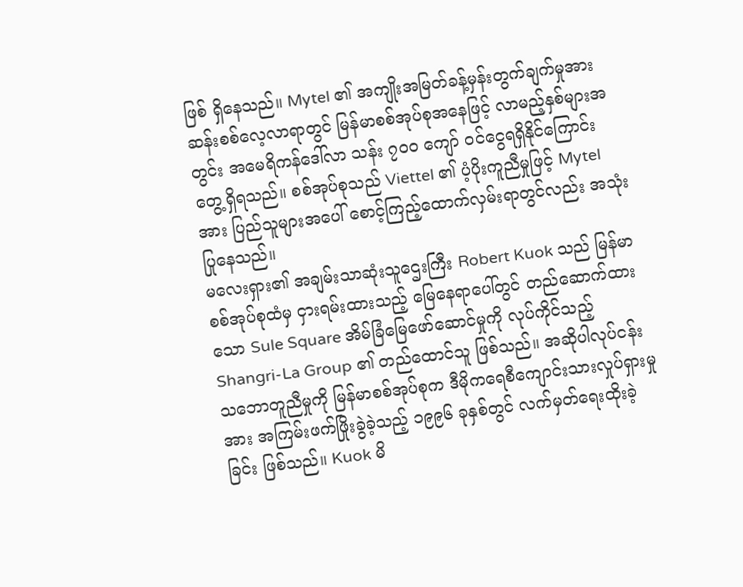ဖြစ် ရှိနေသည်။ Mytel ၏ အကျိုးအမြတ်ခန့်မှန်းတွက်ချက်မှုအား ဆန်းစစ်လေ့လာရာတွင် မြန်မာစစ်အုပ်စုအနေဖြင့် လာမည့်နှစ်များအတွင်း အမေရိကန်ဒေါ်လာ သန်း ၇၀၀ ကျော် ဝင်ငွေရရှိနိုင်ကြောင်း တွေ့ရှိရသည်။ စစ်အုပ်စုသည် Viettel ၏ ပံ့ပိုးကူညီမှုဖြင့် Mytel အား ပြည်သူများအပေါ် စောင့်ကြည့်ထောက်လှမ်းရာတွင်လည်း အသုံးပြုနေသည်။
မလေးရှား၏ အချမ်းသာဆုံးသူဌေးကြီး Robert Kuok သည် မြန်မာစစ်အုပ်စုထံမှ ငှားရမ်းထားသည့် မြေနေရာပေါ်တွင် တည်ဆောက်ထားသော Sule Square အိမ်ခြံမြေဖော်ဆောင်မှုကို လုပ်ကိုင်သည့် Shangri-La Group ၏ တည်ထောင်သူ ဖြစ်သည်။ အဆိုပါလုပ်ငန်းသဘောတူညီမှုကို မြန်မာစစ်အုပ်စုက ဒီမိုကရေစီကျောင်းသားလှုပ်ရှားမှုအား အကြမ်းဖက်ဖြိုးခွဲခဲ့သည့် ၁၉၉၆ ခုနှစ်တွင် လက်မှတ်ရေးထိုးခဲ့ခြင်း ဖြစ်သည်။ Kuok မိ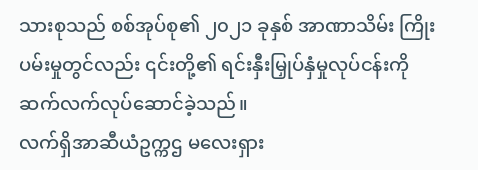သားစုသည် စစ်အုပ်စု၏ ၂၀၂၁ ခုနှစ် အာဏာသိမ်း ကြိုးပမ်းမှုတွင်လည်း ၎င်းတို့၏ ရင်းနှီးမြှုပ်နှံမှုလုပ်ငန်းကို ဆက်လက်လုပ်ဆောင်ခဲ့သည်။
လက်ရှိအာဆီယံဥက္ကဌ မလေးရှား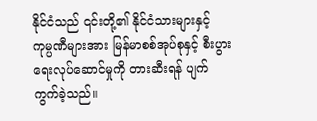နိုင်ငံသည် ၎င်းတို့၏ နိုင်ငံသားများနှင့် ကုမ္ပဏီများအား မြန်မာစစ်အုပ်စုနှင့် စီးပွားရေးလုပ်ဆောင်မှုကို တားဆီးရန် ပျက်ကွက်ခဲ့သည်။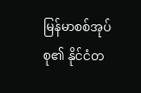မြန်မာစစ်အုပ်စု၏ နိုင်ငံတ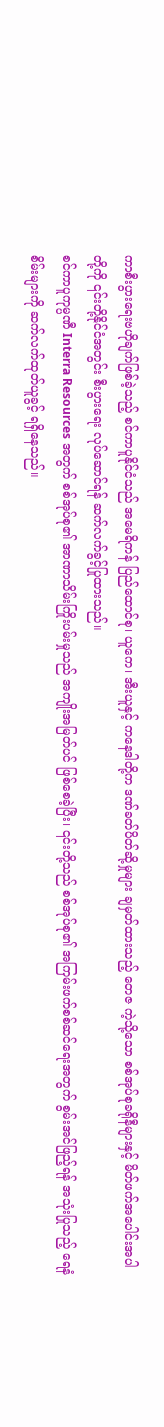ကာစီးပွားရေးဗဟိုချက်ဖြစ်ခဲ့သည့် စင်ကာပူနိုင်ငံသည် အမေရိကန် ပြည်ထောင်စု၊ ယူကေ၊ အီးယူနှင့် ကနေဒါတို့က ဒဏ်ခတ်ပိတ်ဆို့မှုများ ချမှတ်ထားသည့် တေဇ ကဲ့သို့သော စစ်အုပ်စုခရိုနီများနှင့် မိတ်ဖက်အပေါင်းအပါတို့ကို ၎င်းတို့နိုင်ငံအတွင်း စီးပွားရေး လုပ်ဆောင်ရန် ဆက်လက်ခွင့်ပြုထားသည်။
စင်ကာပူကုမ္ပဏီ Interra Resources အတွက် စစ်အုပ်စု၏ အာဏာသိမ်းကြိုးပမ်းမှုသည် အကျိုးအမြတ်ပင် ဖြစ်စေခဲ့ပြီး၊ ၎င်းတို့သည် စစ်အုပ်စု၏ အကြမ်းဖက်စစ်ဆင်ရေးအတွက် စွမ်းအင်ဖြည့်ရန် အသုံးပြုသည့် ရေနံစိမ်းများကို ဆက်လက်ထုတ်ယူခွင့် ရရှိနေသည်။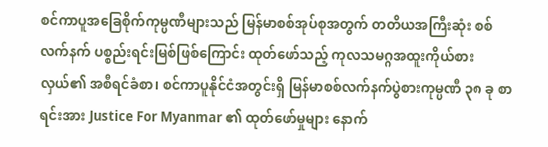စင်ကာပူအခြေစိုက်ကုမ္ပဏီများသည် မြန်မာစစ်အုပ်စုအတွက် တတိယအကြီးဆုံး စစ်လက်နက် ပစ္စည်းရင်းမြစ်ဖြစ်ကြောင်း ထုတ်ဖော်သည့် ကုလသမဂ္ဂအထူးကိုယ်စားလှယ်၏ အစီရင်ခံစာ၊ စင်ကာပူနိုင်ငံအတွင်းရှိ မြန်မာစစ်လက်နက်ပွဲစားကုမ္ပဏီ ၃၈ ခု စာရင်းအား Justice For Myanmar ၏ ထုတ်ဖော်မှုများ နောက်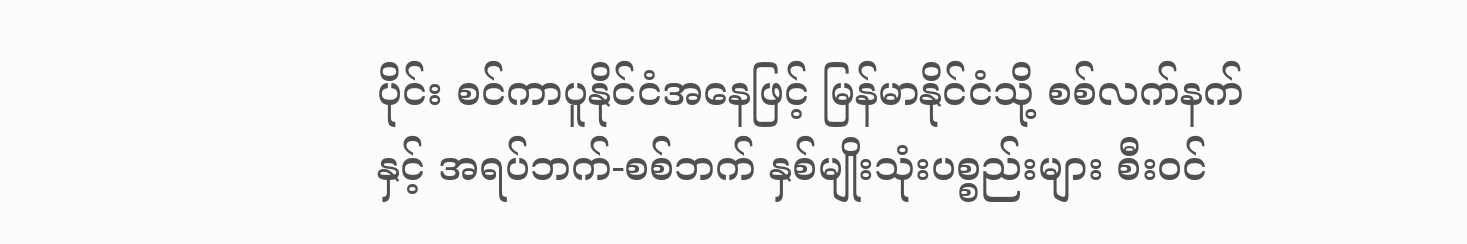ပိုင်း စင်ကာပူနိုင်ငံအနေဖြင့် မြန်မာနိုင်ငံသို့ စစ်လက်နက်နှင့် အရပ်ဘက်-စစ်ဘက် နှစ်မျိုးသုံးပစ္စည်းများ စီးဝင်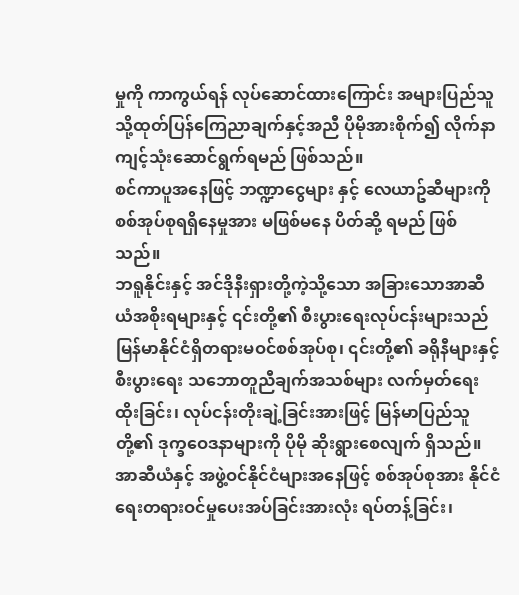မှုကို ကာကွယ်ရန် လုပ်ဆောင်ထားကြောင်း အများပြည်သူသို့ထုတ်ပြန်ကြေညာချက်နှင့်အညီ ပိုမိုအားစိုက်၍ လိုက်နာကျင့်သုံးဆောင်ရွက်ရမည် ဖြစ်သည်။
စင်ကာပူအနေဖြင့် ဘဏ္ဍာငွေများ နှင့် လေယာဥ်ဆီများကို စစ်အုပ်စုရရှိနေမှုအား မဖြစ်မနေ ပိတ်ဆို့ ရမည် ဖြစ်သည်။
ဘရူနိုင်းနှင့် အင်ဒိုနီးရှားတို့ကဲ့သို့သော အခြားသောအာဆီယံအစိုးရများနှင့် ၎င်းတို့၏ စီးပွားရေးလုပ်ငန်းများသည် မြန်မာနိုင်ငံရှိတရားမဝင်စစ်အုပ်စု၊ ၎င်းတို့၏ ခရိုနီများနှင့် စီးပွားရေး သဘောတူညီချက်အသစ်များ လက်မှတ်ရေးထိုးခြင်း၊ လုပ်ငန်းတိုးချဲ့ခြင်းအားဖြင့် မြန်မာပြည်သူတို့၏ ဒုက္ခဝေဒနာများကို ပိုမို ဆိုးရွားစေလျက် ရှိသည်။
အာဆီယံနှင့် အဖွဲ့ဝင်နိုင်ငံများအနေဖြင့် စစ်အုပ်စုအား နိုင်ငံရေးတရားဝင်မှုပေးအပ်ခြင်းအားလုံး ရပ်တန့်ခြင်း၊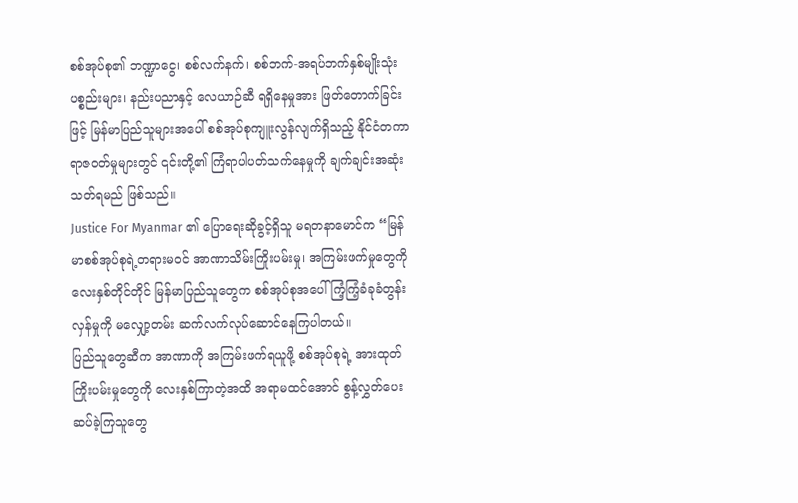စစ်အုပ်စု၏ ဘဏ္ဍာငွေ၊ စစ်လက်နက်၊ စစ်ဘက်-အရပ်ဘက်နှစ်မျိုးသုံးပစ္စည်းများ၊ နည်းပညာနှင့် လေယာဉ်ဆီ ရရှိနေမှုအား ဖြတ်တောက်ခြင်းဖြင့် မြန်မာပြည်သူများအပေါ် စစ်အုပ်စုကျူးလွန်လျက်ရှိသည့် နိုင်ငံတကာရာဇဝတ်မှုများတွင် ၎င်းတို့၏ ကြံရာပါပတ်သက်နေမှုကို ချက်ချင်းအဆုံးသတ်ရမည် ဖြစ်သည်။
Justice For Myanmar ၏ ပြောရေးဆိုခွင့်ရှိသူ မရတနာမောင်က “မြန်မာစစ်အုပ်စုရဲ့တရားမဝင် အာဏာသိမ်းကြိုးပမ်းမှု၊ အကြမ်းဖက်မှုတွေကို လေးနှစ်တိုင်တိုင် မြန်မာပြည်သူတွေက စစ်အုပ်စုအပေါ် ကြံ့ကြံ့ခံခုခံတွန်းလှန်မှုကို မလျှော့တမ်း ဆက်လက်လုပ်ဆောင်နေကြပါတယ်။
ပြည်သူတွေဆီက အာဏာကို အကြမ်းဖက်ရယူဖို့ စစ်အုပ်စုရဲ့ အားထုတ်ကြိုးပမ်းမှုတွေကို လေးနှစ်ကြာတဲ့အထိ အရာမထင်အောင် စွန့်လွှတ်ပေးဆပ်ခဲ့ကြသူတွေ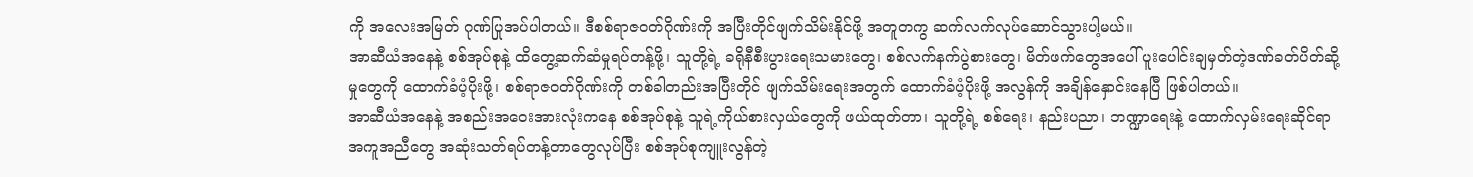ကို အလေးအမြတ် ဂုဏ်ပြုအပ်ပါတယ်။ ဒီစစ်ရာဇဝတ်ဂိုဏ်းကို အပြီးတိုင်ဖျက်သိမ်းနိုင်ဖို့ အတူတကွ ဆက်လက်လုပ်ဆောင်သွားပါ့မယ်။
အာဆီယံအနေနဲ့ စစ်အုပ်စုနဲ့ ထိတွေ့ဆက်ဆံမှုရပ်တန့်ဖို့၊ သူတို့ရဲ့ ခရိုနီစီးပွားရေးသမားတွေ၊ စစ်လက်နက်ပွဲစားတွေ၊ မိတ်ဖက်တွေအပေါ် ပူးပေါင်းချမှတ်တဲ့ဒဏ်ခတ်ပိတ်ဆို့မှုတွေကို ထောက်ခံပံ့ပိုးဖို့၊ စစ်ရာဇဝတ်ဂိုဏ်းကို တစ်ခါတည်းအပြီးတိုင် ဖျက်သိမ်းရေးအတွက် ထောက်ခံပံ့ပိုးဖို့ အလွန်ကို အချိန်နှောင်းနေပြီ ဖြစ်ပါတယ်။
အာဆီယံအနေနဲ့ အစည်းအဝေးအားလုံးကနေ စစ်အုပ်စုနဲ့ သူရဲ့ကိုယ်စားလှယ်တွေကို ဖယ်ထုတ်တာ၊ သူတို့ရဲ့ စစ်ရေး၊ နည်းပညာ၊ ဘဏ္ဍာရေးနဲ့ ထောက်လှမ်းရေးဆိုင်ရာအကူအညီတွေ အဆုံးသတ်ရပ်တန့်တာတွေလုပ်ပြီး စစ်အုပ်စုကျူးလွန်တဲ့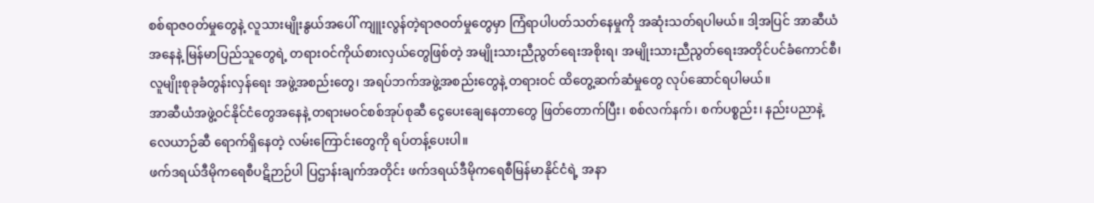စစ်ရာဇဝတ်မှုတွေနဲ့ လူသားမျိုးနွယ်အပေါ် ကျူးလွန်တဲ့ရာဇဝတ်မှုတွေမှာ ကြံရာပါပတ်သတ်နေမှုကို အဆုံးသတ်ရပါမယ်။ ဒါ့အပြင် အာဆီယံအနေနဲ့ မြန်မာပြည်သူတွေရဲ့ တရားဝင်ကိုယ်စားလှယ်တွေဖြစ်တဲ့ အမျိုးသားညီညွတ်ရေးအစိုးရ၊ အမျိုးသားညီညွတ်ရေးအတိုင်ပင်ခံကောင်စီ၊ လူမျိုးစုခုခံတွန်းလှန်ရေး အဖွဲ့အစည်းတွေ၊ အရပ်ဘက်အဖွဲ့အစည်းတွေနဲ့ တရားဝင် ထိတွေ့ဆက်ဆံမှုတွေ လုပ်ဆောင်ရပါမယ်။
အာဆီယံအဖွဲ့ဝင်နိုင်ငံတွေအနေနဲ့ တရားမဝင်စစ်အုပ်စုဆီ ငွေပေးချေနေတာတွေ ဖြတ်တောက်ပြီး၊ စစ်လက်နက်၊ စက်ပစ္စည်း၊ နည်းပညာနဲ့ လေယာဉ်ဆီ ရောက်ရှိနေတဲ့ လမ်းကြောင်းတွေကို ရပ်တန့်ပေးပါ။
ဖက်ဒရယ်ဒီမိုကရေစီပဋိဉာဉ်ပါ ပြဌာန်းချက်အတိုင်း ဖက်ဒရယ်ဒီမိုကရေစီမြန်မာနိုင်ငံရဲ့ အနာ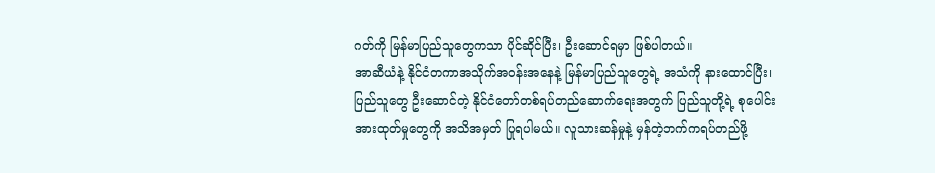ဂတ်ကို မြန်မာပြည်သူတွေကသာ ပိုင်ဆိုင်ပြီး၊ ဦးဆောင်ရမှာ ဖြစ်ပါတယ်။
အာဆီယံနဲ့ နိုင်ငံတကာအသိုက်အဝန်းအနေနဲ့ မြန်မာပြည်သူတွေရဲ့ အသံကို နားထောင်ပြီး၊ ပြည်သူတွေ ဦးဆောင်တဲ့ နိုင်ငံတော်တစ်ရပ်တည်ဆောက်ရေးအတွက် ပြည်သူတို့ရဲ့ စုပေါင်းအားထုတ်မှုတွေကို အသိအမှတ် ပြုရပါမယ်။ လူသားဆန်မှုနဲ့ မှန်တဲ့ဘက်ကရပ်တည်ဖို့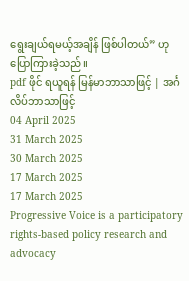ရွေးချယ်ရမယ့်အချိန် ဖြစ်ပါတယ်” ဟု ပြောကြားခဲ့သည်။
pdf ဖိုင် ရယူရန် မြန်မာဘာသာဖြင့် | အင်္ဂလိပ်ဘာသာဖြင့်
04 April 2025
31 March 2025
30 March 2025
17 March 2025
17 March 2025
Progressive Voice is a participatory rights-based policy research and advocacy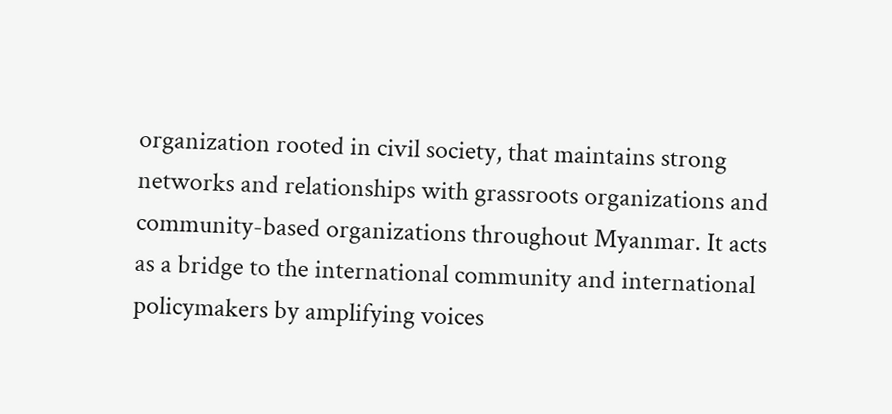organization rooted in civil society, that maintains strong networks and relationships with grassroots organizations and community-based organizations throughout Myanmar. It acts as a bridge to the international community and international policymakers by amplifying voices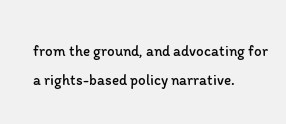from the ground, and advocating for a rights-based policy narrative.